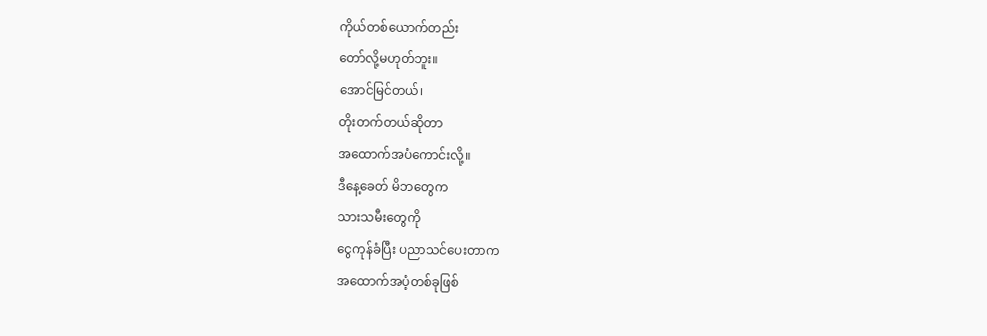ကိုယ်တစ်ယောက်တည်း
တော်လို့မဟုတ်ဘူး။
အောင်မြင်တယ်၊
တိုးတက်တယ်ဆိုတာ
အထောက်အပံကောင်းလို့။
ဒီနေ့ခေတ် မိဘတွေက
သားသမီးတွေကို
ငွေကုန်ခံပြီး ပညာသင်ပေးတာက
အထောက်အပံ့တစ်ခုဖြစ်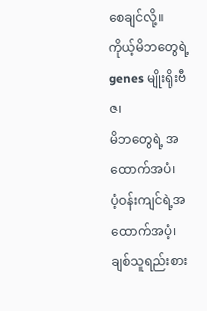စေချင်လို့။
ကိုယ့်မိဘတွေရဲ့ genes မျိုးရိုးဗီဇ၊
မိဘတွေရဲ့ အထောက်အပံ၊
ပံ့ဝန်းကျင်ရဲ့အထောက်အပံ့၊
ချစ်သူရည်းစား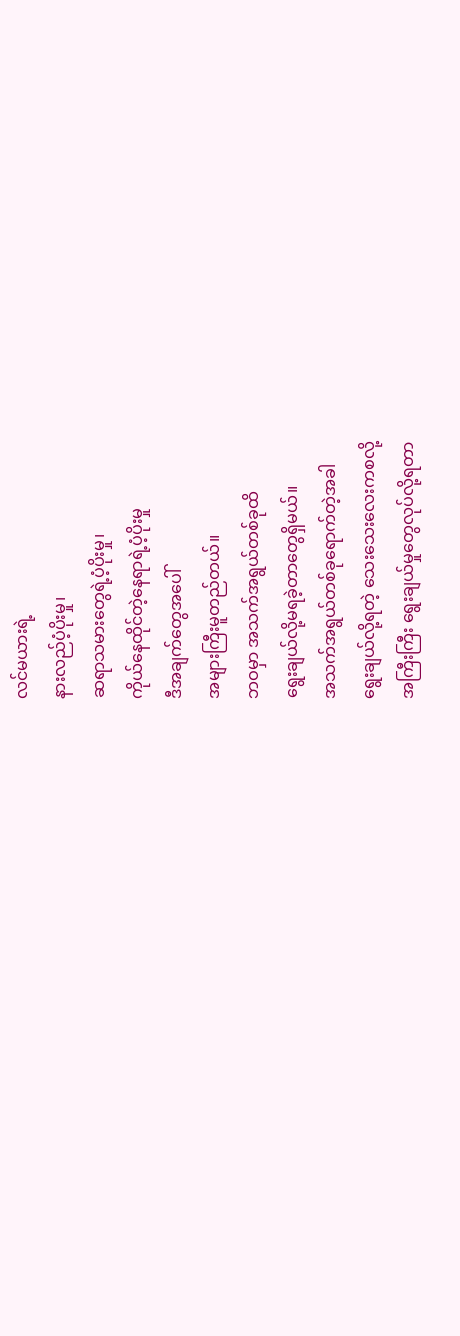လင်မယားရဲ့
နားလည်ပံ့ပိုးမှု၊
ဆရာသမားတွေရဲ့ပံ့ပိုးမှု၊
ကိုယ်နေထိုင်တဲ့နေရာရဲ့ပံ့ပိုးမှု
ဒီအချက်တွေအပေါ်
အများကြီးမူတည်တယ်။
ဘဝမှာ အသက်အရွယ်တစ်ခုထိ
ရွေးချယ်လို့မရခဲ့တာတွေရှိမယ်။
အသက်အရွယ်တစ်ခုရောက်တဲ့အခါ
ရွေးချယ်လို့ရတဲ့ သေးသေးလေးကစလို့
အကြီးကြီး ရွေးချယ်မှုတွေလုပ်လို့ရတာ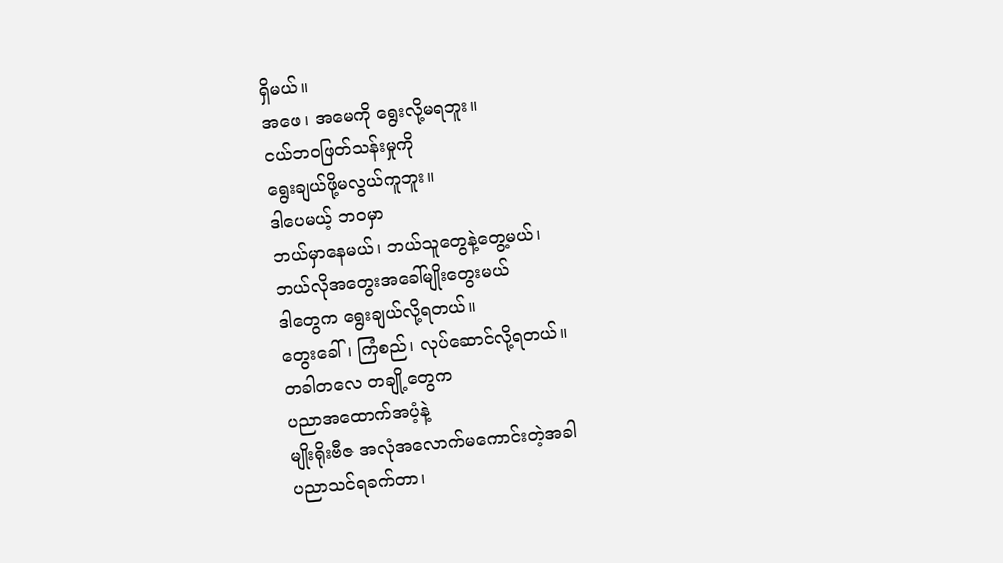ရှိမယ်။
အဖေ၊ အမေကို ရွေးလို့မရဘူး။
ငယ်ဘဝဖြတ်သန်းမှုကို
ရွေးချယ်ဖို့မလွယ်ကူဘူး။
ဒါပေမယ့် ဘဝမှာ
ဘယ်မှာနေမယ်၊ ဘယ်သူတွေနဲ့တွေ့မယ်၊
ဘယ်လိုအတွေးအခေါ်မျိုးတွေးမယ်
ဒါတွေက ရွေးချယ်လို့ရတယ်။
တွေးခေါ်၊ ကြံစည်၊ လုပ်ဆောင်လို့ရတယ်။
တခါတလေ တချို့တွေက
ပညာအထောက်အပံ့နဲ့
မျိုးရိုးဗီဇ အလုံအလောက်မကောင်းတဲ့အခါ
ပညာသင်ရခက်တာ၊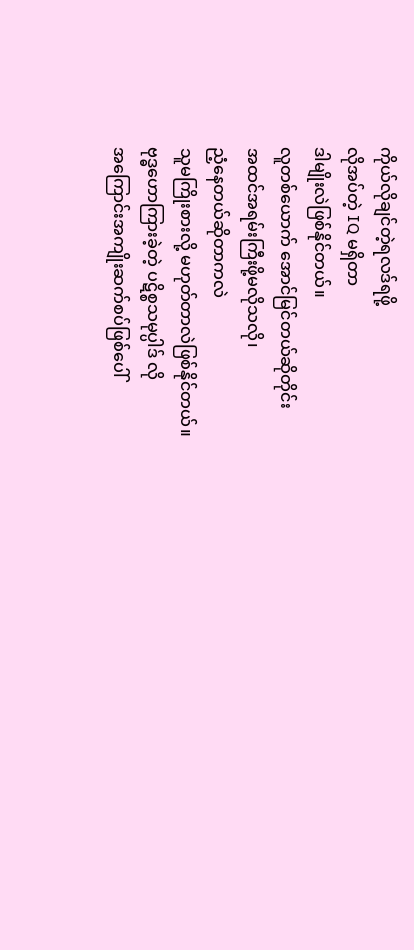ကိုယ်လိုချင်တဲ့ရလဒ်ရဖို့
လိုအပ်တဲ့ IQ မရှိတာ
ဒါမျိုးလဲဖြစ်နိုင်တယ်။
လူတစ်ယောက် အောင်မြင်တယ်ဆိုတိုင်း
အထင်အရမ်းကြီးဖို့မလိုသလို၊
ညံ့နေတယ်ဆိုတာကလဲ
သူမကြိုးစားလို့ မဟုတ်တာလဲဖြစ်နိုင်တယ်။
ဗုဒ္ဓဟောကြားခဲ့တဲ့ ပဋိစ္စသမုပ္ပါဒ် လို
အကြောင်းအကျိုးဆက်စပ်ဖြစ်ပေါ်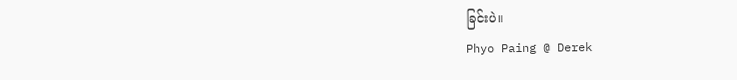ခြင်းပဲ။
Phyo Paing @ Derek